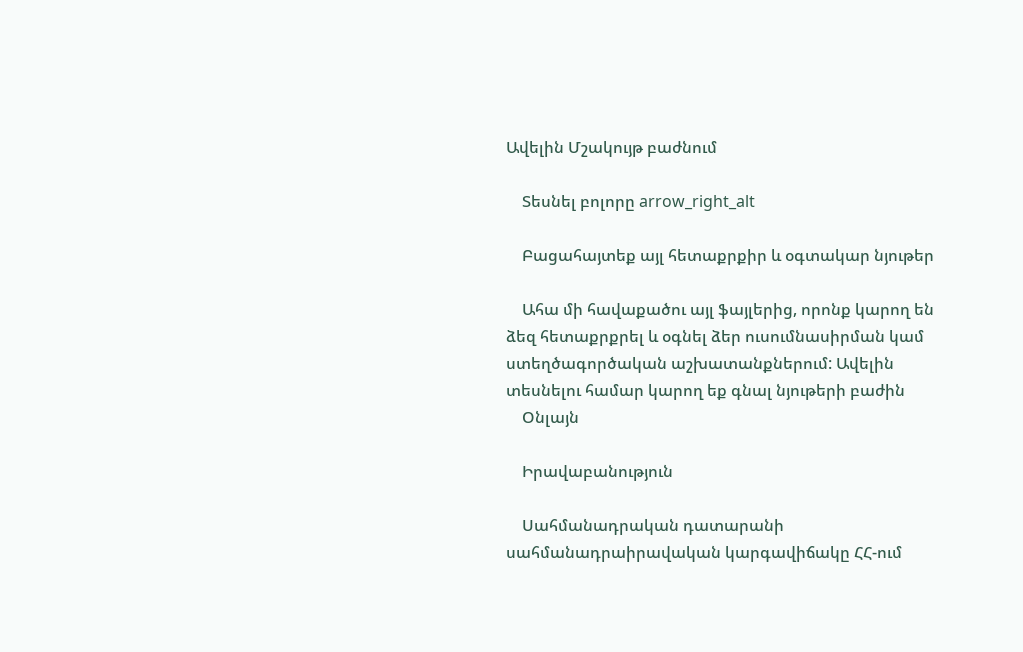Ավելին Մշակույթ բաժնում

    Տեսնել բոլորը arrow_right_alt

    Բացահայտեք այլ հետաքրքիր և օգտակար նյութեր

    Ահա մի հավաքածու այլ ֆայլերից, որոնք կարող են ձեզ հետաքրքրել և օգնել ձեր ուսումնասիրման կամ ստեղծագործական աշխատանքներում: Ավելին տեսնելու համար կարող եք գնալ նյութերի բաժին
    Օնլայն

    Իրավաբանություն

    Սահմանադրական դատարանի սահմանադրաիրավական կարգավիճակը ՀՀ-ում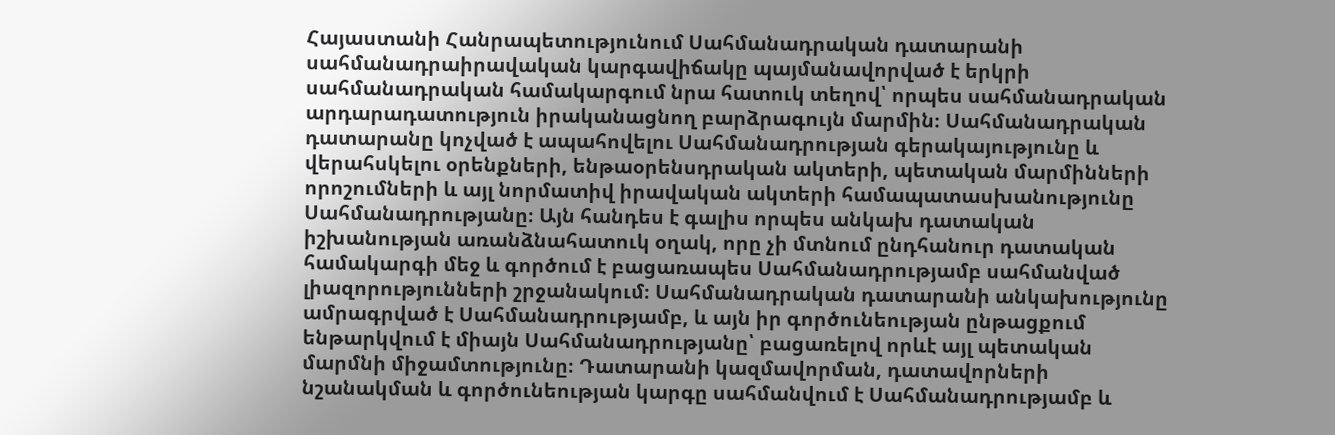Հայաստանի Հանրապետությունում Սահմանադրական դատարանի սահմանադրաիրավական կարգավիճակը պայմանավորված է երկրի սահմանադրական համակարգում նրա հատուկ տեղով՝ որպես սահմանադրական արդարադատություն իրականացնող բարձրագույն մարմին։ Սահմանադրական դատարանը կոչված է ապահովելու Սահմանադրության գերակայությունը և վերահսկելու օրենքների, ենթաօրենսդրական ակտերի, պետական մարմինների որոշումների և այլ նորմատիվ իրավական ակտերի համապատասխանությունը Սահմանադրությանը։ Այն հանդես է գալիս որպես անկախ դատական իշխանության առանձնահատուկ օղակ, որը չի մտնում ընդհանուր դատական համակարգի մեջ և գործում է բացառապես Սահմանադրությամբ սահմանված լիազորությունների շրջանակում։ Սահմանադրական դատարանի անկախությունը ամրագրված է Սահմանադրությամբ, և այն իր գործունեության ընթացքում ենթարկվում է միայն Սահմանադրությանը՝ բացառելով որևէ այլ պետական մարմնի միջամտությունը։ Դատարանի կազմավորման, դատավորների նշանակման և գործունեության կարգը սահմանվում է Սահմանադրությամբ և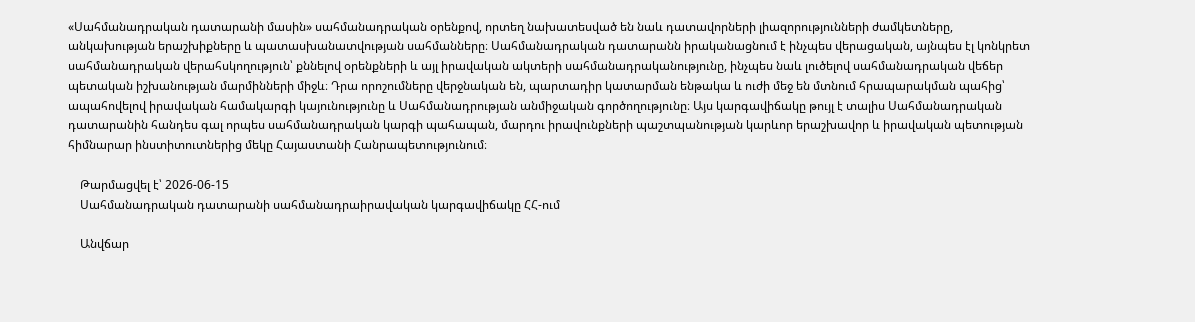«Սահմանադրական դատարանի մասին» սահմանադրական օրենքով, որտեղ նախատեսված են նաև դատավորների լիազորությունների ժամկետները, անկախության երաշխիքները և պատասխանատվության սահմանները։ Սահմանադրական դատարանն իրականացնում է ինչպես վերացական, այնպես էլ կոնկրետ սահմանադրական վերահսկողություն՝ քննելով օրենքների և այլ իրավական ակտերի սահմանադրականությունը, ինչպես նաև լուծելով սահմանադրական վեճեր պետական իշխանության մարմինների միջև։ Դրա որոշումները վերջնական են, պարտադիր կատարման ենթակա և ուժի մեջ են մտնում հրապարակման պահից՝ ապահովելով իրավական համակարգի կայունությունը և Սահմանադրության անմիջական գործողությունը։ Այս կարգավիճակը թույլ է տալիս Սահմանադրական դատարանին հանդես գալ որպես սահմանադրական կարգի պահապան, մարդու իրավունքների պաշտպանության կարևոր երաշխավոր և իրավական պետության հիմնարար ինստիտուտներից մեկը Հայաստանի Հանրապետությունում։

    Թարմացվել է՝ 2026-06-15
    Սահմանադրական դատարանի սահմանադրաիրավական կարգավիճակը ՀՀ-ում

    Անվճար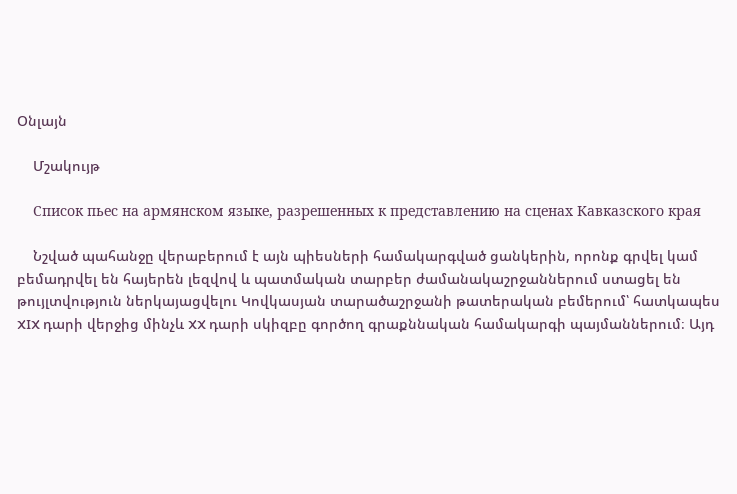Օնլայն

    Մշակույթ

    Список пьес на армянском языке, разрешенных к представлению на сценах Кавказского края

    Նշված պահանջը վերաբերում է այն պիեսների համակարգված ցանկերին, որոնք գրվել կամ բեմադրվել են հայերեն լեզվով և պատմական տարբեր ժամանակաշրջաններում ստացել են թույլտվություն ներկայացվելու Կովկասյան տարածաշրջանի թատերական բեմերում՝ հատկապես XIX դարի վերջից մինչև XX դարի սկիզբը գործող գրաքննական համակարգի պայմաններում։ Այդ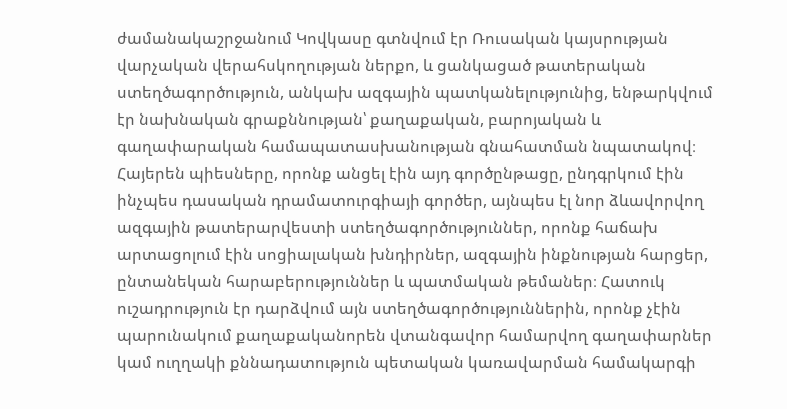ժամանակաշրջանում Կովկասը գտնվում էր Ռուսական կայսրության վարչական վերահսկողության ներքո, և ցանկացած թատերական ստեղծագործություն, անկախ ազգային պատկանելությունից, ենթարկվում էր նախնական գրաքննության՝ քաղաքական, բարոյական և գաղափարական համապատասխանության գնահատման նպատակով։ Հայերեն պիեսները, որոնք անցել էին այդ գործընթացը, ընդգրկում էին ինչպես դասական դրամատուրգիայի գործեր, այնպես էլ նոր ձևավորվող ազգային թատերարվեստի ստեղծագործություններ, որոնք հաճախ արտացոլում էին սոցիալական խնդիրներ, ազգային ինքնության հարցեր, ընտանեկան հարաբերություններ և պատմական թեմաներ։ Հատուկ ուշադրություն էր դարձվում այն ստեղծագործություններին, որոնք չէին պարունակում քաղաքականորեն վտանգավոր համարվող գաղափարներ կամ ուղղակի քննադատություն պետական կառավարման համակարգի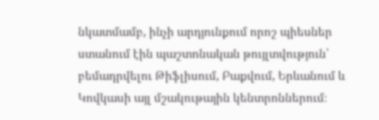նկատմամբ, ինչի արդյունքում որոշ պիեսներ ստանում էին պաշտոնական թույլտվություն՝ բեմադրվելու Թիֆլիսում, Բաքվում, Երևանում և Կովկասի այլ մշակութային կենտրոններում։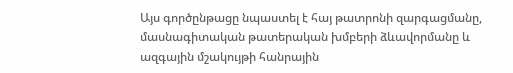Այս գործընթացը նպաստել է հայ թատրոնի զարգացմանը, մասնագիտական թատերական խմբերի ձևավորմանը և ազգային մշակույթի հանրային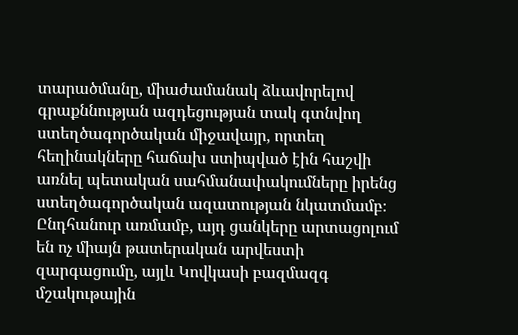տարածմանը, միաժամանակ ձևավորելով գրաքննության ազդեցության տակ գտնվող ստեղծագործական միջավայր, որտեղ հեղինակները հաճախ ստիպված էին հաշվի առնել պետական սահմանափակումները իրենց ստեղծագործական ազատության նկատմամբ։ Ընդհանուր առմամբ, այդ ցանկերը արտացոլում են ոչ միայն թատերական արվեստի զարգացումը, այլև Կովկասի բազմազգ մշակութային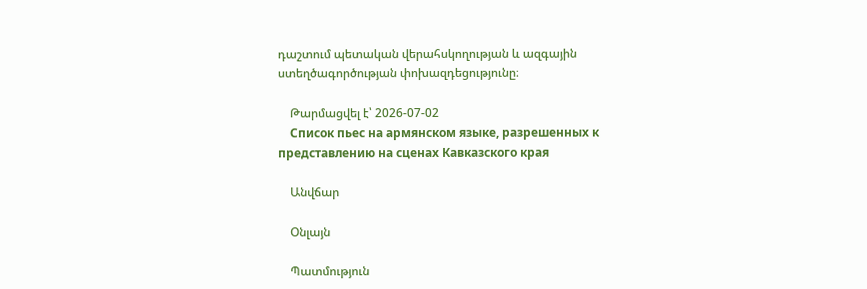դաշտում պետական վերահսկողության և ազգային ստեղծագործության փոխազդեցությունը։

    Թարմացվել է՝ 2026-07-02
    Список пьес на армянском языке, разрешенных к представлению на сценах Кавказского края

    Անվճար

    Օնլայն

    Պատմություն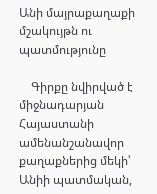Անի մայրաքաղաքի մշակույթն ու պատմությունը

    Գիրքը նվիրված է միջնադարյան Հայաստանի ամենանշանավոր քաղաքներից մեկի՝ Անիի պատմական,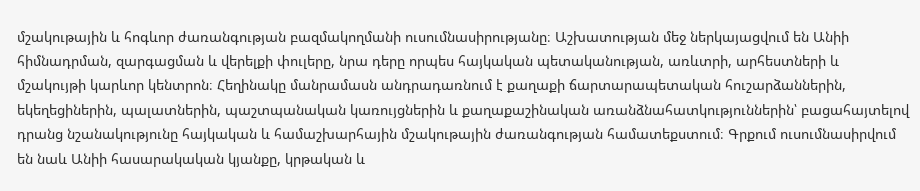մշակութային և հոգևոր ժառանգության բազմակողմանի ուսումնասիրությանը։ Աշխատության մեջ ներկայացվում են Անիի հիմնադրման, զարգացման և վերելքի փուլերը, նրա դերը որպես հայկական պետականության, առևտրի, արհեստների և մշակույթի կարևոր կենտրոն։ Հեղինակը մանրամասն անդրադառնում է քաղաքի ճարտարապետական հուշարձաններին, եկեղեցիներին, պալատներին, պաշտպանական կառույցներին և քաղաքաշինական առանձնահատկություններին՝ բացահայտելով դրանց նշանակությունը հայկական և համաշխարհային մշակութային ժառանգության համատեքստում։ Գրքում ուսումնասիրվում են նաև Անիի հասարակական կյանքը, կրթական և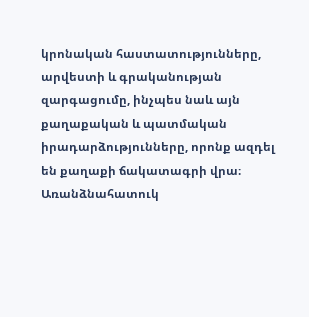կրոնական հաստատությունները, արվեստի և գրականության զարգացումը, ինչպես նաև այն քաղաքական և պատմական իրադարձությունները, որոնք ազդել են քաղաքի ճակատագրի վրա։ Առանձնահատուկ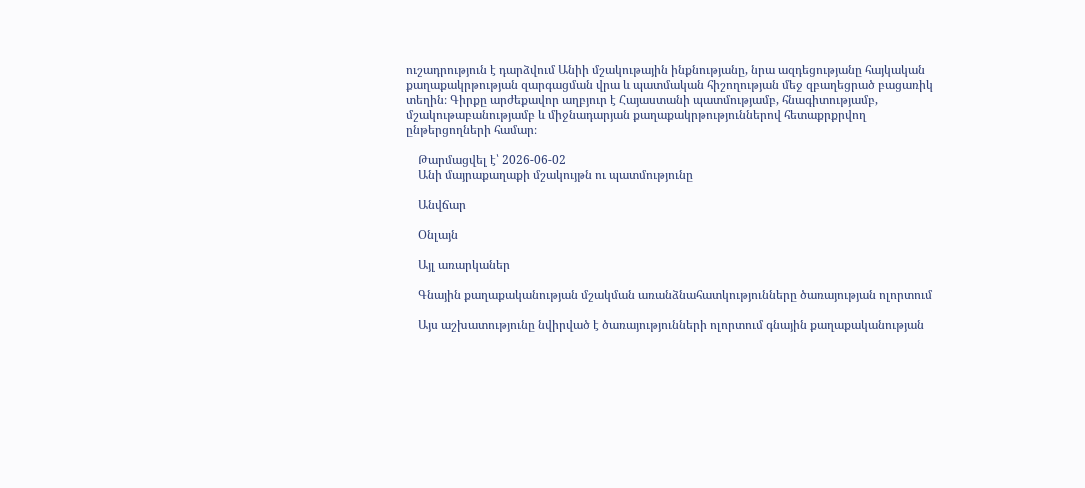ուշադրություն է դարձվում Անիի մշակութային ինքնությանը, նրա ազդեցությանը հայկական քաղաքակրթության զարգացման վրա և պատմական հիշողության մեջ զբաղեցրած բացառիկ տեղին։ Գիրքը արժեքավոր աղբյուր է Հայաստանի պատմությամբ, հնագիտությամբ, մշակութաբանությամբ և միջնադարյան քաղաքակրթություններով հետաքրքրվող ընթերցողների համար։

    Թարմացվել է՝ 2026-06-02
    Անի մայրաքաղաքի մշակույթն ու պատմությունը

    Անվճար

    Օնլայն

    Այլ առարկաներ

    Գնային քաղաքականության մշակման առանձնահատկությունները ծառայության ոլորտում

    Այս աշխատությունը նվիրված է ծառայությունների ոլորտում գնային քաղաքականության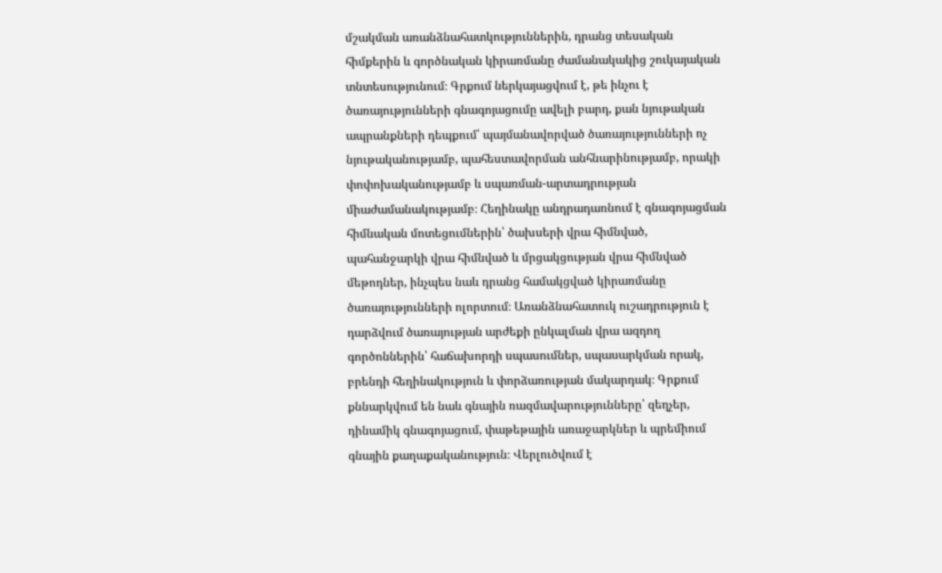մշակման առանձնահատկություններին, դրանց տեսական հիմքերին և գործնական կիրառմանը ժամանակակից շուկայական տնտեսությունում։ Գրքում ներկայացվում է, թե ինչու է ծառայությունների գնագոյացումը ավելի բարդ, քան նյութական ապրանքների դեպքում՝ պայմանավորված ծառայությունների ոչ նյութականությամբ, պահեստավորման անհնարինությամբ, որակի փոփոխականությամբ և սպառման-արտադրության միաժամանակությամբ։ Հեղինակը անդրադառնում է գնագոյացման հիմնական մոտեցումներին՝ ծախսերի վրա հիմնված, պահանջարկի վրա հիմնված և մրցակցության վրա հիմնված մեթոդներ, ինչպես նաև դրանց համակցված կիրառմանը ծառայությունների ոլորտում։ Առանձնահատուկ ուշադրություն է դարձվում ծառայության արժեքի ընկալման վրա ազդող գործոններին՝ հաճախորդի սպասումներ, սպասարկման որակ, բրենդի հեղինակություն և փորձառության մակարդակ։ Գրքում քննարկվում են նաև գնային ռազմավարությունները՝ զեղչեր, դինամիկ գնագոյացում, փաթեթային առաջարկներ և պրեմիում գնային քաղաքականություն։ Վերլուծվում է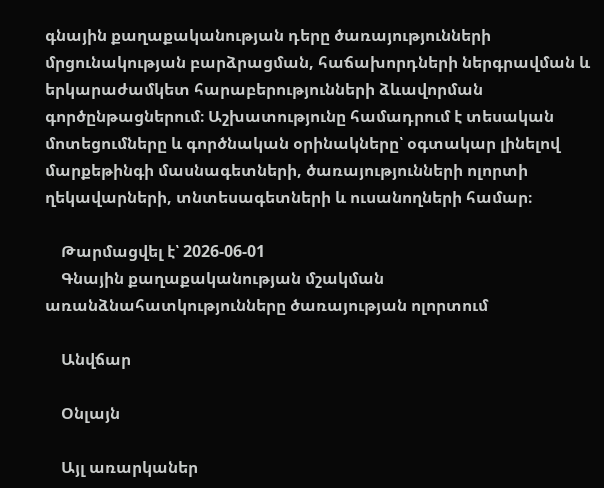գնային քաղաքականության դերը ծառայությունների մրցունակության բարձրացման, հաճախորդների ներգրավման և երկարաժամկետ հարաբերությունների ձևավորման գործընթացներում։ Աշխատությունը համադրում է տեսական մոտեցումները և գործնական օրինակները՝ օգտակար լինելով մարքեթինգի մասնագետների, ծառայությունների ոլորտի ղեկավարների, տնտեսագետների և ուսանողների համար։

    Թարմացվել է՝ 2026-06-01
    Գնային քաղաքականության մշակման առանձնահատկությունները ծառայության ոլորտում

    Անվճար

    Օնլայն

    Այլ առարկաներ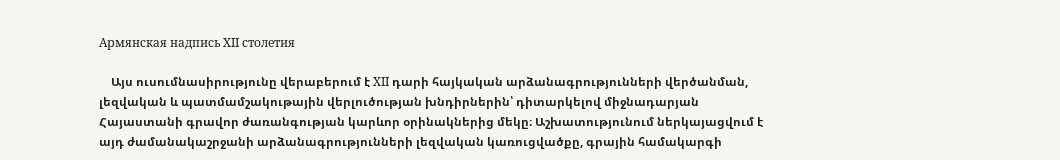Армянская надпись XII столетия

    Այս ուսումնասիրությունը վերաբերում է XII դարի հայկական արձանագրությունների վերծանման, լեզվական և պատմամշակութային վերլուծության խնդիրներին՝ դիտարկելով միջնադարյան Հայաստանի գրավոր ժառանգության կարևոր օրինակներից մեկը։ Աշխատությունում ներկայացվում է այդ ժամանակաշրջանի արձանագրությունների լեզվական կառուցվածքը, գրային համակարգի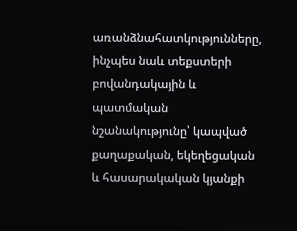առանձնահատկությունները, ինչպես նաև տեքստերի բովանդակային և պատմական նշանակությունը՝ կապված քաղաքական, եկեղեցական և հասարակական կյանքի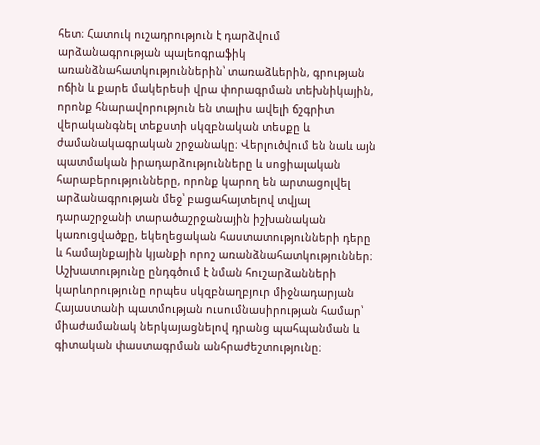հետ։ Հատուկ ուշադրություն է դարձվում արձանագրության պալեոգրաֆիկ առանձնահատկություններին՝ տառաձևերին, գրության ոճին և քարե մակերեսի վրա փորագրման տեխնիկային, որոնք հնարավորություն են տալիս ավելի ճշգրիտ վերականգնել տեքստի սկզբնական տեսքը և ժամանակագրական շրջանակը։ Վերլուծվում են նաև այն պատմական իրադարձությունները և սոցիալական հարաբերությունները, որոնք կարող են արտացոլվել արձանագրության մեջ՝ բացահայտելով տվյալ դարաշրջանի տարածաշրջանային իշխանական կառուցվածքը, եկեղեցական հաստատությունների դերը և համայնքային կյանքի որոշ առանձնահատկություններ։ Աշխատությունը ընդգծում է նման հուշարձանների կարևորությունը որպես սկզբնաղբյուր միջնադարյան Հայաստանի պատմության ուսումնասիրության համար՝ միաժամանակ ներկայացնելով դրանց պահպանման և գիտական փաստագրման անհրաժեշտությունը։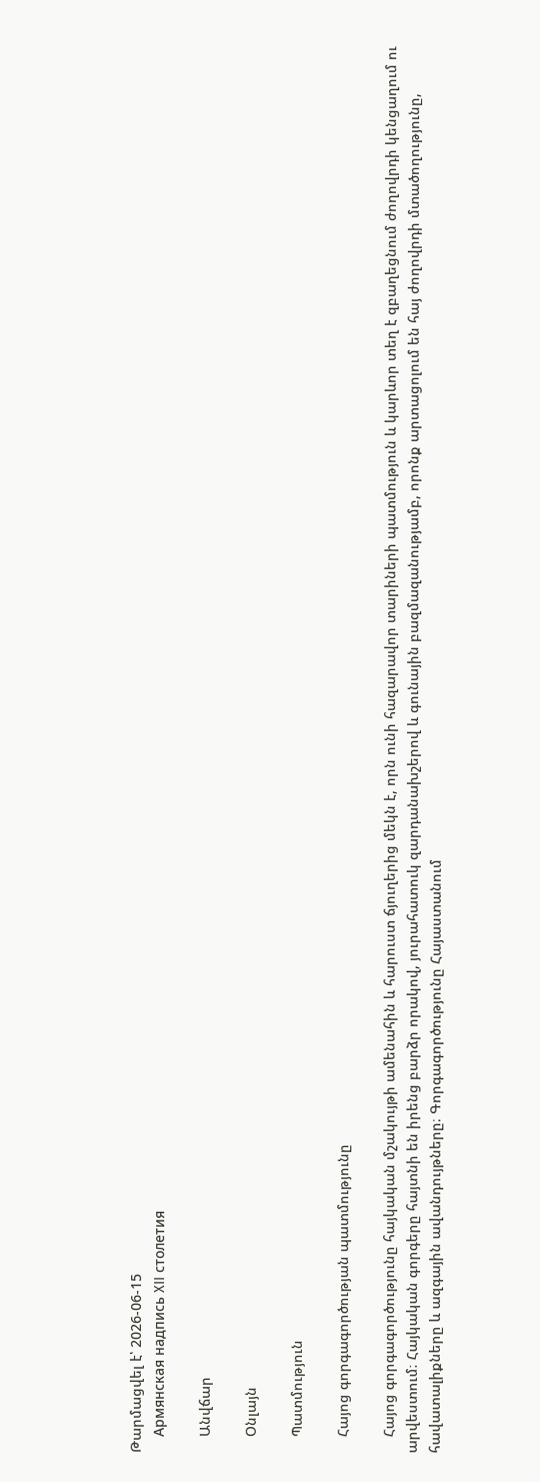Թարմացվել է՝ 2026-06-15
    Армянская надпись XII столетия

    Անվճար

    Օնլայն

    Պատմություն

    Հայոց գորգագործության պատմությունը

    Հայոց գորգագործությունը հայկական մշակույթի ամենահին և հարուստ ճյուղերից մեկն է, որն ունի հազարավոր տարիների պատմություն և կարևոր տեղ է զբաղեցնում ժողովրդի կենցաղում ու արվեստում։ Հայկական գորգերը հայտնի են իրենց բարձր որակով, յուրահատուկ զարդանախշերով և գունային բազմազանությամբ, որոնք արտացոլում են հայ ժողովրդի մտածողությունը, հավատալիքները և ազգային ավանդույթները։ Գորգագործությունը Հայաստանում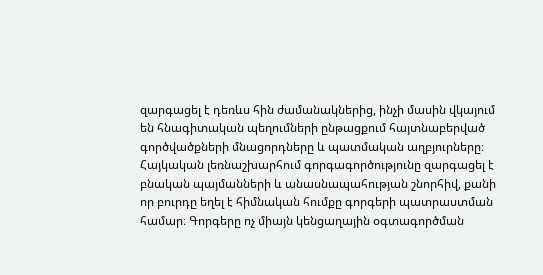զարգացել է դեռևս հին ժամանակներից, ինչի մասին վկայում են հնագիտական պեղումների ընթացքում հայտնաբերված գործվածքների մնացորդները և պատմական աղբյուրները։ Հայկական լեռնաշխարհում գորգագործությունը զարգացել է բնական պայմանների և անասնապահության շնորհիվ, քանի որ բուրդը եղել է հիմնական հումքը գորգերի պատրաստման համար։ Գորգերը ոչ միայն կենցաղային օգտագործման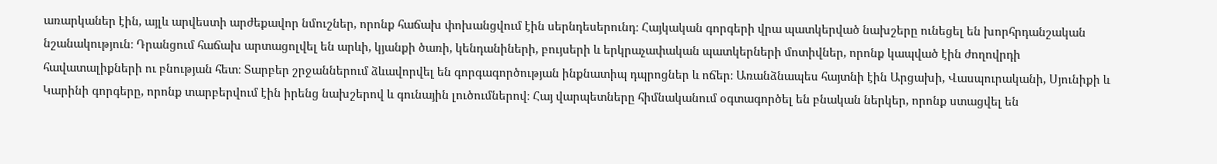առարկաներ էին, այլև արվեստի արժեքավոր նմուշներ, որոնք հաճախ փոխանցվում էին սերնդեսերունդ։ Հայկական գորգերի վրա պատկերված նախշերը ունեցել են խորհրդանշական նշանակություն։ Դրանցում հաճախ արտացոլվել են արևի, կյանքի ծառի, կենդանիների, բույսերի և երկրաչափական պատկերների մոտիվներ, որոնք կապված էին ժողովրդի հավատալիքների ու բնության հետ։ Տարբեր շրջաններում ձևավորվել են գորգագործության ինքնատիպ դպրոցներ և ոճեր։ Առանձնապես հայտնի էին Արցախի, Վասպուրականի, Սյունիքի և Կարինի գորգերը, որոնք տարբերվում էին իրենց նախշերով և գունային լուծումներով։ Հայ վարպետները հիմնականում օգտագործել են բնական ներկեր, որոնք ստացվել են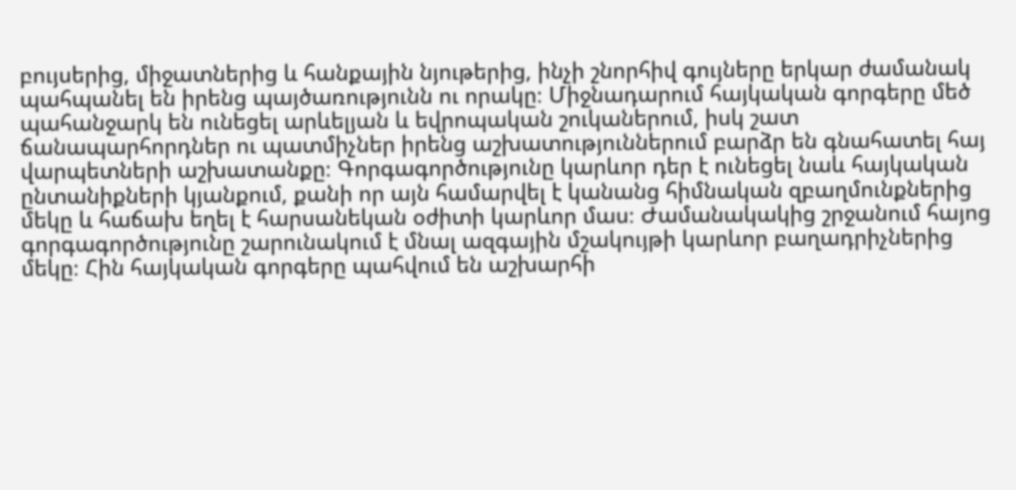բույսերից, միջատներից և հանքային նյութերից, ինչի շնորհիվ գույները երկար ժամանակ պահպանել են իրենց պայծառությունն ու որակը։ Միջնադարում հայկական գորգերը մեծ պահանջարկ են ունեցել արևելյան և եվրոպական շուկաներում, իսկ շատ ճանապարհորդներ ու պատմիչներ իրենց աշխատություններում բարձր են գնահատել հայ վարպետների աշխատանքը։ Գորգագործությունը կարևոր դեր է ունեցել նաև հայկական ընտանիքների կյանքում, քանի որ այն համարվել է կանանց հիմնական զբաղմունքներից մեկը և հաճախ եղել է հարսանեկան օժիտի կարևոր մաս։ Ժամանակակից շրջանում հայոց գորգագործությունը շարունակում է մնալ ազգային մշակույթի կարևոր բաղադրիչներից մեկը։ Հին հայկական գորգերը պահվում են աշխարհի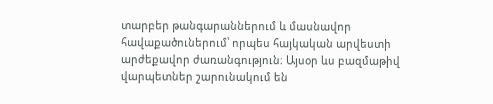տարբեր թանգարաններում և մասնավոր հավաքածուներում՝ որպես հայկական արվեստի արժեքավոր ժառանգություն։ Այսօր ևս բազմաթիվ վարպետներ շարունակում են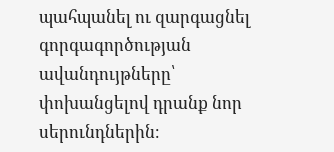պահպանել ու զարգացնել գորգագործության ավանդույթները՝ փոխանցելով դրանք նոր սերունդներին։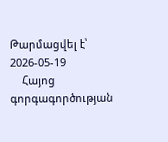Թարմացվել է՝ 2026-05-19
    Հայոց գորգագործության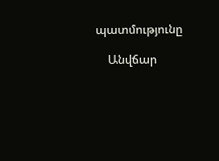պատմությունը

    Անվճար